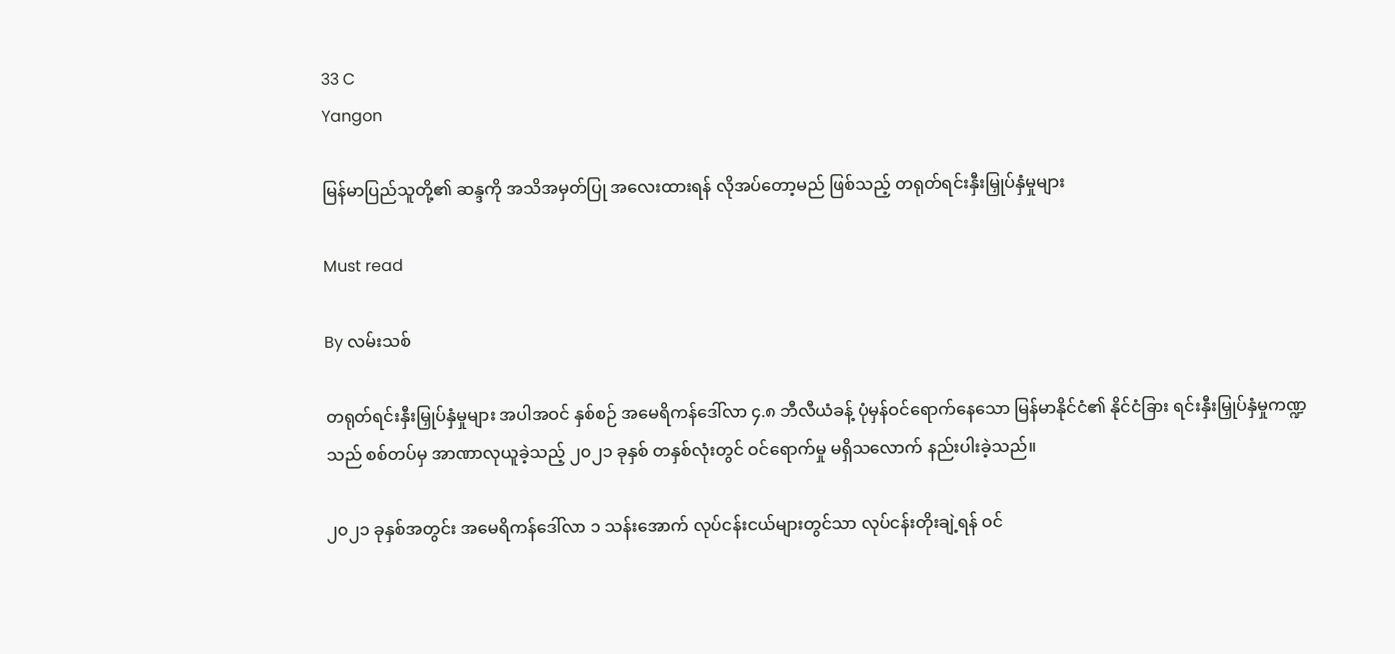33 C
Yangon

မြန်မာပြည်သူတို့၏ ဆန္ဒကို အသိအမှတ်ပြု အလေးထားရန် လိုအပ်တော့မည် ဖြစ်သည့် တရုတ်ရင်းနှီးမြှုပ်နှံမှုများ

Must read

By လမ်းသစ်

တရုတ်ရင်းနှီးမြှုပ်နှံမှုများ အပါအဝင် နှစ်စဉ် အမေရိကန်ဒေါ်လာ ၄.၈ ဘီလီယံခန့် ပုံမှန်ဝင်ရောက်နေသော မြန်မာနိုင်ငံ၏ နိုင်ငံခြား ရင်းနှီးမြှုပ်နှံမှုကဏ္ဍသည် စစ်တပ်မှ အာဏာလုယူခဲ့သည့် ၂၀၂၁ ခုနှစ် တနှစ်လုံးတွင် ဝင်ရောက်မှု မရှိသလောက် နည်းပါးခဲ့သည်။

၂၀၂၁ ခုနှစ်အတွင်း အမေရိကန်ဒေါ်လာ ၁ သန်းအောက် လုပ်ငန်းငယ်များတွင်သာ လုပ်ငန်းတိုးချဲ့ရန် ဝင်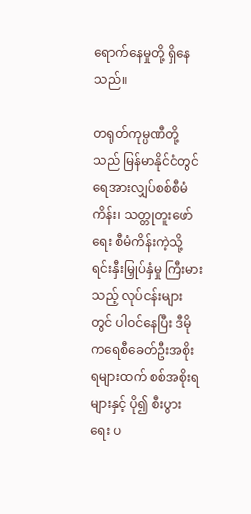ရောက်နေမှုတို့ ရှိနေသည်။

တရုတ်ကုမ္ပဏီတို့သည် မြန်မာနိုင်ငံတွင် ရေအားလျှပ်စစ်စီမံကိန်း၊ သတ္တုတူးဖော်ရေး စီမံကိန်းကဲ့သို့ ရင်းနှီးမြှုပ်နှံမှု ကြီးမားသည့် လုပ်ငန်းများတွင် ပါဝင်နေပြီး ဒီမိုကရေစီခေတ်ဦးအစိုးရများထက် စစ်အစိုးရများနှင့် ပို၍ စီးပွားရေး ပ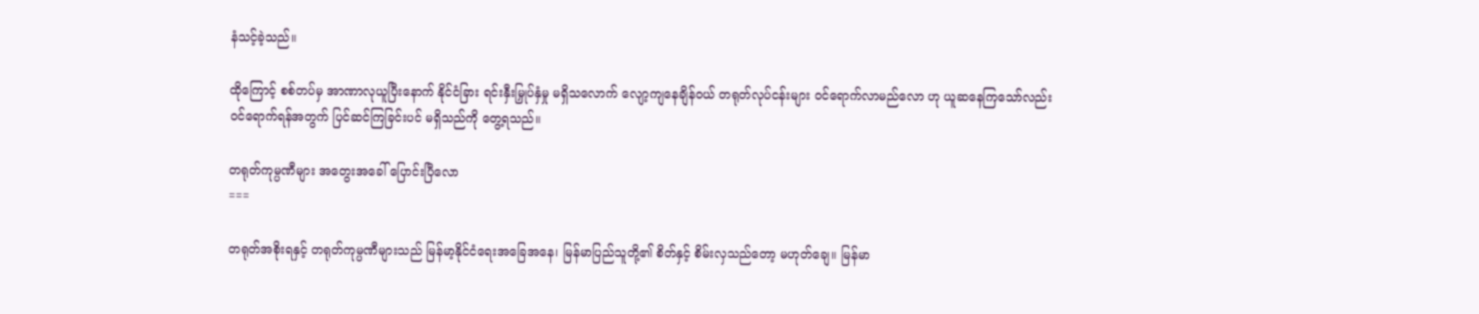နံသင့်ခဲ့သည်။

ထိုကြောင့် စစ်တပ်မှ အာဏာလုယူပြီးနောက် နိုင်ငံခြား ရင်းနှီးမြှုပ်နှံမှု မရှိသလောက် ‌လျော့ကျနေချိန်ဝယ် တရုတ်လုပ်ငန်းများ ဝင်ရောက်လာမည်လော ဟု ယူဆနေကြသော်လည်း ဝင်ရောက်ရန်အတွက် ပြင်ဆင်ကြခြင်းပင် မရှိသည်ကို တွေ့ရသည်။

တရုတ်ကုမ္ပဏီများ အတွေးအခေါ် ပြောင်းပြီလော
===

တရုတ်အစိုးရနှင့် တရုတ်ကုမ္ပဏီများသည် မြန်မာ့နိုင်ငံရေးအခြေအနေ၊ မြန်မာပြည်သူတို့၏ စိတ်နှင့် စိမ်းလှသည်တော့ မဟုတ်ချေ။ မြန်မာ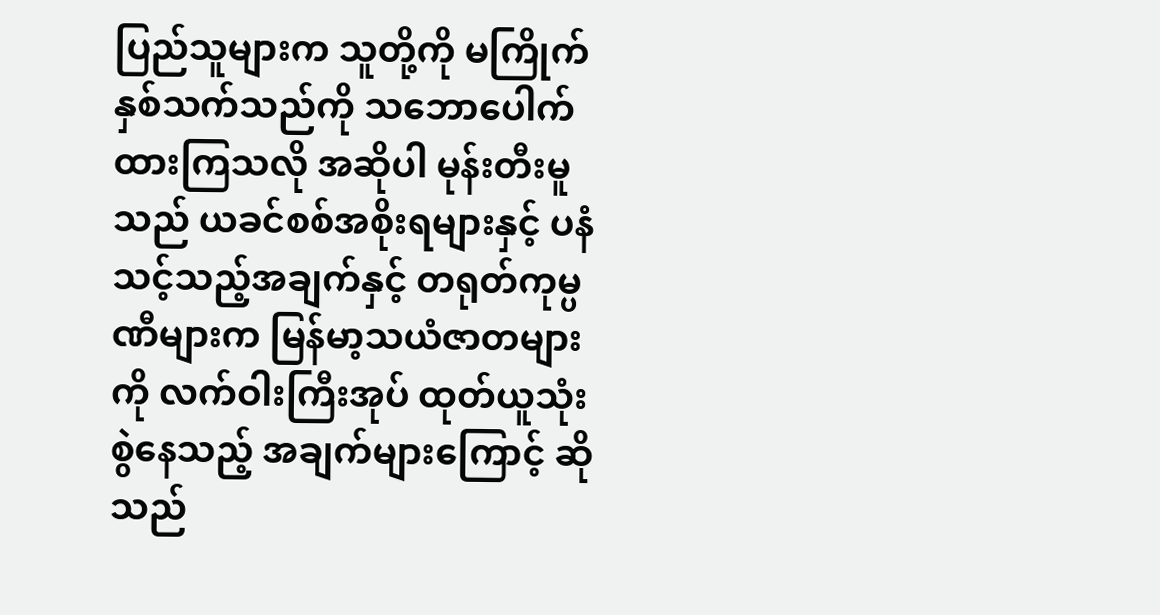ပြည်သူများက သူတို့ကို မကြိုက်နှစ်သက်သည်ကို သဘောပေါက်ထားကြသလို အဆိုပါ မုန်းတီးမူသည် ယခင်စစ်အစိုးရများနှင့် ပနံသင့်သည့်အချက်နှင့် တရုတ်ကုမ္ပဏီများက မြန်မာ့သယံဇာတများကို လက်ဝါးကြီးအုပ် ထုတ်ယူသုံးစွဲနေသည့် အချက်များကြောင့် ဆိုသည်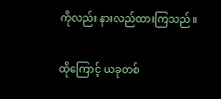ကိုလည်း နားလည်ထားကြသည်။

ထိုကြောင့် ယခုတစ်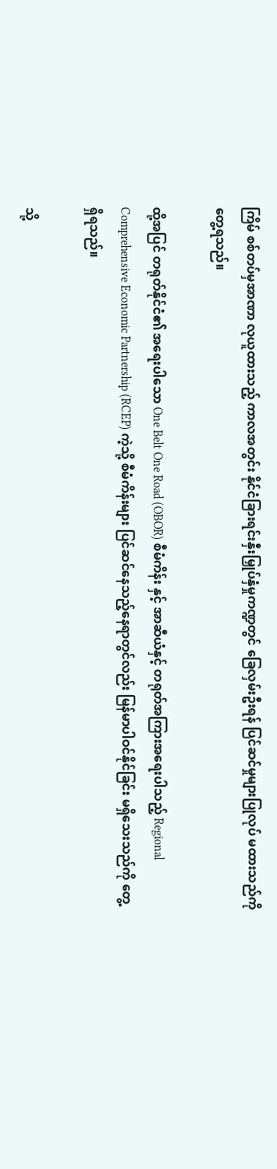ကြိမ် စစ်တပ်မှအာဏာ လုယူထားသည့် ကာလအတွင်း နိုင်ငံခြားရင်းနှီးမြှုပ်နှံမှုကဏ္ဍတွင် ခြေလှမ်းဦးရန် ပြင်ဆင်မှုများပြုလုပ် မထားသည်ကိုတွေ့ရသည်။

ထို့အပြင် တရုတ်နိုင်ငံ၏ အရေးပါသော One Belt One Road (OBOR) စီမံကိန်း နှင့် အာဆီယံနှင့် တရုတ်အကြားအရေးပါသည့် Regional Comprehensive Economic Partnership (RCEP) ကဲ့သို့ စီမံကိန်းများ ပြင်ဆင်နေသည့်နေရာတွင်လည်း မြန်မာပါဝင်နိုင်ခြင်း မရှိသေးသည်ကို တွေ့ရှိရသည်။

သို့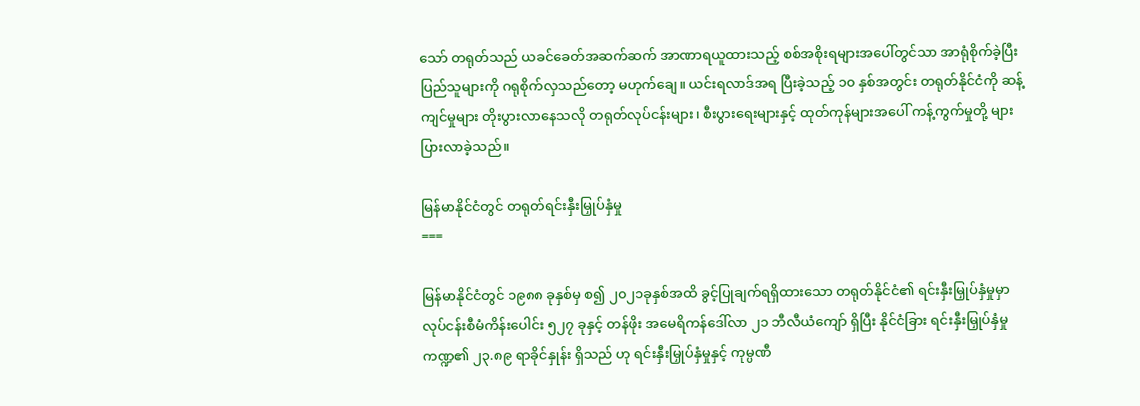သော် တရုတ်သည် ယခင်ခေတ်အဆက်ဆက် အာဏာရယူထားသည့် စစ်အစိုးရများအပေါ်တွင်သာ အာရုံစိုက်ခဲ့ပြီး ပြည်သူများကို ဂရုစိုက်လှသည်တော့ မဟုက်ချေ။ ယင်းရလာဒ်အရ ပြီးခဲ့သည့် ၁၀ နှစ်အတွင်း တရုတ်နိုင်ငံကို ဆန့်ကျင်မှုများ တိုးပွားလာနေသလို တရုတ်လုပ်ငန်းများ၊ စီးပွားရေးများနှင့် ထုတ်ကုန်များအပေါ် ကန့်ကွက်မှုတို့ များပြားလာခဲ့သည်။

မြန်မာနိုင်ငံတွင် တရုတ်ရင်းနှီးမြှုပ်နှံမှု
===

မြန်မာနိုင်ငံတွင် ၁၉၈၈ ခုနှစ်မှ စ၍ ၂၀၂၁ခုနှစ်အထိ ခွင့်ပြုချက်ရရှိထားသော တရုတ်နိုင်ငံ၏ ရင်းနှီးမြှုပ်နှံမှုမှာ လုပ်ငန်းစီမံကိန်းပေါင်း ၅၂၇ ခုနှင့် တန်ဖိုး အမေရိကန်ဒေါ်လာ ၂၁ ဘီလီယံကျော် ရှိပြီး နိုင်ငံခြား ရင်းနှီးမြှုပ်နှံမှုကဏ္ဍ၏ ၂၃.၈၉ ရာခိုင်နှုန်း ရှိသည် ဟု ရင်းနှီးမြှုပ်နှံမှုနှင့် ကုမ္ပဏီ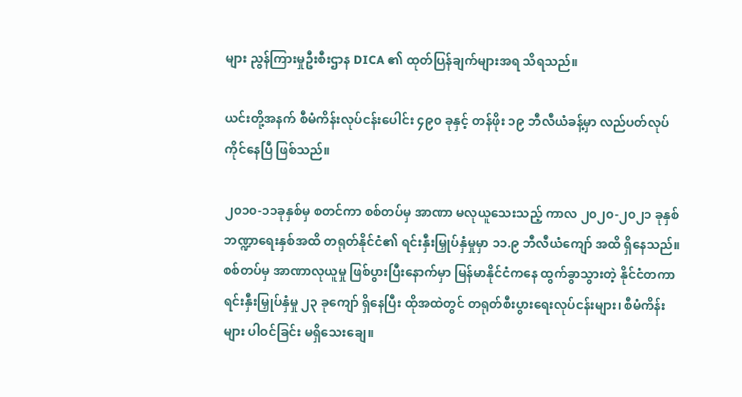များ ညွန်ကြားမှုဦးစီးဌာန DICA ၏ ထုတ်ပြန်ချက်များအရ သိရသည်။

ယင်းတို့အနက် စီမံကိန်းလုပ်ငန်းပေါင်း ၄၉၀ ခုနှင့် တန်ဖိုး ၁၉ ဘီလီယံခန့်မှာ လည်ပတ်လုပ်ကိုင်နေပြီ ဖြစ်သည်။

၂၀၁၀-၁၁ခုနှစ်မှ စတင်ကာ စစ်တပ်မှ အာဏာ မလုယူသေးသည့် ကာလ ၂၀၂၀-၂၀၂၁ ခုနှစ် ဘဏ္ဍာရေးနှစ်အထိ တရုတ်နိုင်ငံ၏ ရင်းနှီးမြှုပ်နှံမှုမှာ ၁၁.၉ ဘီလီယံ‌ကျော် အထိ ရှိနေသည်။ စစ်တပ်မှ အာဏာလုယူမှု ဖြစ်ပွားပြီးနောက်မှာ မြန်မာနိုင်ငံကနေ ထွက်ခွာသွားတဲ့ နိုင်ငံတကာရင်းနှီးမြှုပ်နှံမှု ၂၃ ခုကျော် ရှိနေပြီး ထိုအထဲတွင် တရုတ်စီးပွားရေးလုပ်ငန်းများ၊ စီမံကိန်းများ ပါဝင်ခြင်း မရှိသေးချေ။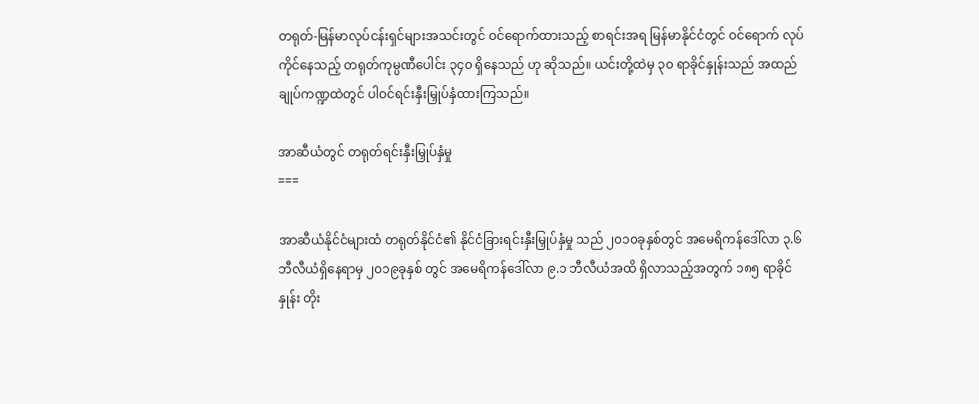တရုတ်-မြန်မာလုပ်ငန်းရှင်များအသင်းတွင် ဝင်ရောက်ထားသည့် စာရင်းအရ မြန်မာနိုင်ငံတွင် ဝင်ရောက် လုပ်ကိုင်နေသည့် တရုတ်ကုမ္ပဏီပေါင်း ၃၄၀ ရှိနေသည် ဟု ဆိုသည်။ ယင်းတို့ထဲမှ ၃၀ ရာခိုင်နှုန်းသည် အထည်ချုပ်ကဏ္ဍထဲတွင် ပါဝင်ရင်းနှီးမြှုပ်နှံထားကြသည်။

အာဆီယံတွင် တရုတ်ရင်းနှီးမြှုပ်နှံမှု
===

အာဆီယံနိုင်ငံများထံ တရုတ်နိုင်ငံ၏ နိုင်ငံခြားရင်းနှီးမြှုပ်နှံမှု သည် ၂၀၁၀ခုနှစ်တွင် အမေရိကန်ဒေါ်လာ ၃.၆ ဘီလီယံရှိနေရာမှ ၂၀၁၉ခုနှစ် တွင် အမေရိကန်ဒေါ်လာ ၉.၁ ဘီလီယံအထိ ရှိလာသည့်အတွက် ၁၈၅ ရာခိုင်နှုန်း တိုး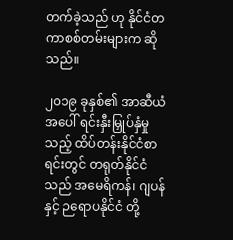တက်ခဲ့သည် ဟု နိုင်ငံတကာစစ်တမ်းများက ဆိုသည်။

၂၀၁၉ ခုနှစ်၏ အာဆီယံအပေါ် ရင်းနှီးမြှုပ်နှံမှုသည့် ထိပ်တန်းနိုင်ငံစာရင်းတွင် တရုတ်နိုင်ငံသည် အမေရိကန်၊ ဂျပန် နှင့် ဉရောပနိုင်ငံ တို့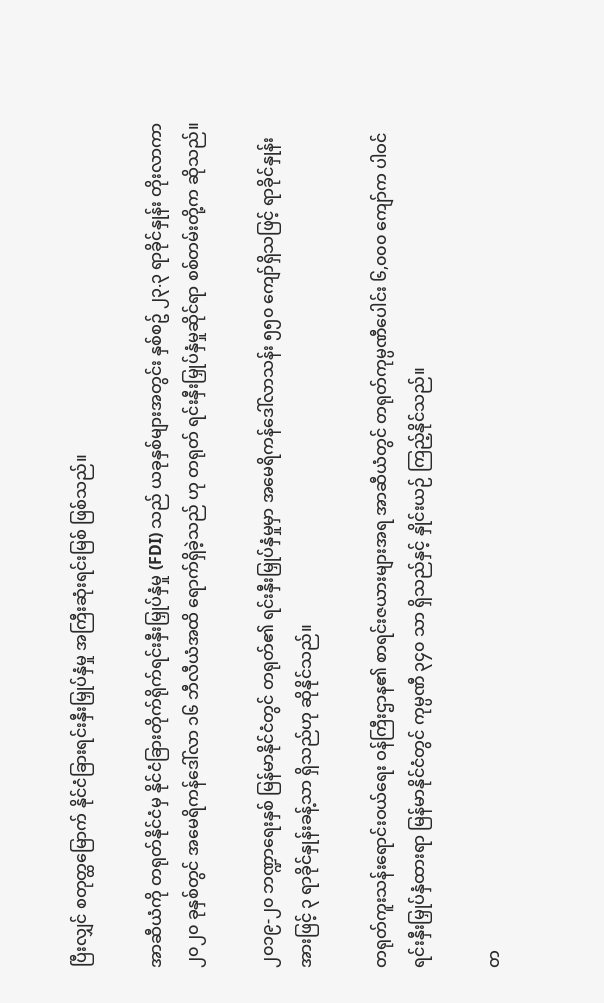ပြီးလျှင် စတုတ္ထမြောက် နိုင်ငံခြားရင်းနှီးမြှုပ်နှံမှု အကြီးဆုံးရင်းမြစ် ဖြစ်သည်။

အာဆီယံကို တရုတ်နိုင်ငံမှ နိုင်ငံခြားတိုက်ရိုက်ရင်းနှီးမြှုပ်နှံမှု (FDI) သည် ယခုနှစ်များအတွင်း နှစ်စဥ် ၂၃.၃ ရာခိုင်နှုန်း တိုးလာကာ ၂၀၂၀ ခုနှစ်တွင် အမေရိကန်ဒေါ်လာ ၁၆ ဘီလီယံအထိ ရောက်ရှိခဲ့သည် ဟု တရုတ် ရင်းနှီးမြှုပ်နှံမှုဆိုင်ရာ စစ်တမ်းတို့က ဆိုသည်။

၂၀၁၉-၂၀ ဘဏ္ဍာရေးနှစ် မြန်မာနိုင်ငံတွင် တရုတ်၏ ရင်းနှီးမြှုပ်နှံမှုမှာ အမေရိကန်ဒေါ်လာသန်း ၅၅၀ ကျော်ရှိသဖြင့် ရာခိုင်နှုန်းအားဖြင့် ၃ ရာခိုင်နှုန်းခန့်သာ ရှိသည်ဟု ‌ဆိုနိုင်သည်။

တရုတ်ကူးသန်းရောင်းဝယ်ရေး ဝန်ကြီးဌာန၏ စာရင်းဇယားများအရ အာဆီယံတွင် တရုတ်ကုမ္ပဏီပေါင်း ၆,၀၀၀ ကျော်က ပါဝင် ရင်းနှီးမြှုပ်နှံထားရာ မြန်မာနိုင်ငံတွင် ကုမ္ပဏီ ၃၄၀ သာ ရှိသည်နှင့် နှိုင်းယဉ် ကြည့်နိုင်သည်။

တ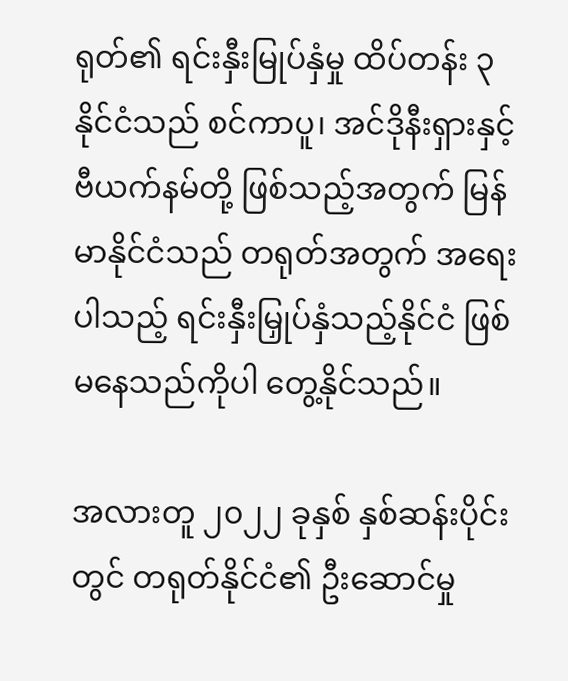ရုတ်၏ ရင်းနှီးမြုပ်နှံမှု ထိပ်တန်း ၃ နိုင်ငံသည် စင်ကာပူ၊ အင်ဒိုနီးရှားနှင့် ဗီယက်နမ်တို့ ဖြစ်သည့်အတွက် မြန်မာနိုင်ငံသည် တရုတ်အတွက် အရေးပါသည့် ရင်းနှီးမြှုပ်နှံသည့်နိုင်ငံ ဖြစ်မနေသည်ကိုပါ တွေ့နိုင်သည်။

အလားတူ ၂၀၂၂ ခုနှစ် နှစ်ဆန်းပိုင်းတွင် တရုတ်နိုင်ငံ၏ ဦးဆောင်မှု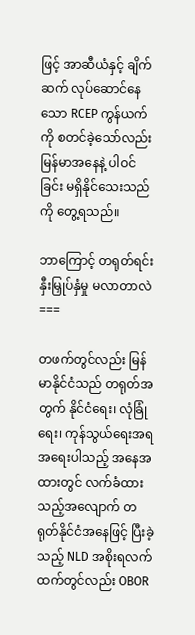ဖြင့် အာဆီယံနှင့် ချိက်ဆက် လုပ်ဆောင်နေသော RCEP ကွန်ယက်ကို စတင်ခဲ့သော်လည်း မြန်မာအနေနဲ့ ပါဝင်ခြင်း မရှိနိုင်သေးသည်ကို တွေ့ရသည်။

ဘာကြောင့် တရုတ်ရင်းနှီးမြှုပ်နှံမှု မလာတာလဲ
===

တဖက်တွင်လည်း မြန်မာနိုင်ငံသည် တရုတ်အတွက် နိုင်ငံရေး၊ လုံခြုံရေး၊ ကုန်သွယ်ရေးအရ အရေးပါသည့် အနေအထားတွင် လက်ခံထားသည့်အလျောက် တရုတ်နိုင်ငံအနေဖြင့် ပြီးခဲ့သည့် NLD အစိုးရလက်ထက်တွင်လည်း OBOR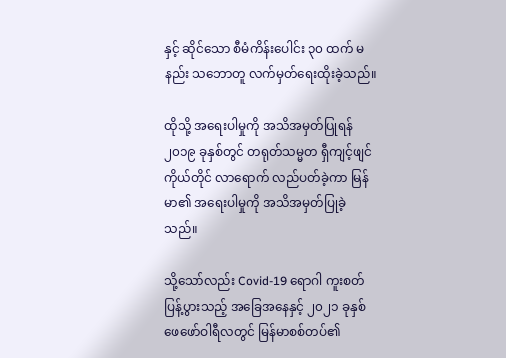နှင့် ဆိုင်သော စီမံကိန်းပေါင်း ၃၀ ထက် မနည်း သဘောတူ လက်မှတ်ရေးထိုးခဲ့သည်။

ထိုသို့ အရေးပါမှုကို အသိအမှတ်ပြုရန် ၂၀၁၉ ခုနှစ်တွင် တရုတ်သမ္မတ ရှီကျင့်ဖျင် ကိုယ်တိုင် လာရောက် လည်ပတ်ခဲ့ကာ မြန်မာ၏ အရေးပါမှုကို အသိအမှတ်ပြုခဲ့သည်။

သို့သော်လည်း Covid-19 ရောဂါ ကူးစတ်ပြန့်ပွားသည့် အခြေအနေနှင့် ၂၀၂၁ ခုနှစ် ဖေဖော်ဝါရီလတွင် မြန်မာစစ်တပ်၏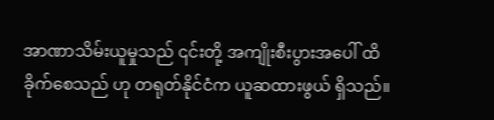အာဏာသိမ်းယူမှုသည် ၎င်းတို့ အကျိုးစီးပွားအပေါ် ထိခိုက်စေသည် ဟု တရုတ်နိုင်ငံက ယူဆထားဖွယ် ရှိသည်။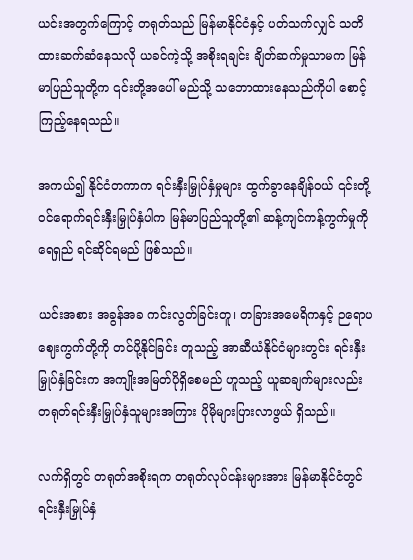ယင်းအတွက်ကြောင့် တရုတ်သည် မြန်မာနိုင်ငံနှင့် ပတ်သက်လျှင် သတိထားဆက်ဆံနေသလို ယခင်ကဲ့သို့ အစိုးရချင်း ချိတ်ဆက်မှုသာမက မြန်မာပြည်သူတို့က ၎င်းတို့အပေါ် မည်သို့ သဘောထားနေသည်ကိုပါ စောင့်ကြည့်နေရသည်။

အကယ်၍ နိုင်ငံတကာက ရင်းနှီးမြှုပ်နှံမှုများ ထွက်ခွာနေချိန်ဝယ် ၎င်းတို့ ဝင်ရောက်ရင်းနှီးမြှုပ်နှံပါက မြန်မာပြည်သူတို့၏ ဆန့်ကျင်ကန့်ကွက်မှုကို ရေရှည် ရင်ဆိုင်ရမည် ဖြစ်သည်။

ယင်းအစား အခွန်အခ ကင်းလွတ်ခြင်းတူ၊ တခြားအမေရိကနှင့် ဉရောပဈေးကွက်တို့ကို တင်ပို့နိုင်ခြင်း တူသည့် အာဆီယံနိုင်ငံများတွင်း ရင်းနှီးမြှုပ်နှံခြင်းက အကျိုးအမြတ်ပိုရှိစေမည် ဟူသည့် ယူဆချက်များလည်း တရုတ်ရင်းနှီးမြှုပ်နှံသူများအကြား ပိုမိုများပြားလာဖွယ် ရှိသည်။

လက်ရှိတွင် တရုတ်အစိုးရက တရုတ်လုပ်ငန်းများအား မြန်မာနိုင်ငံတွင် ရင်းနှီးမြှုပ်နှံ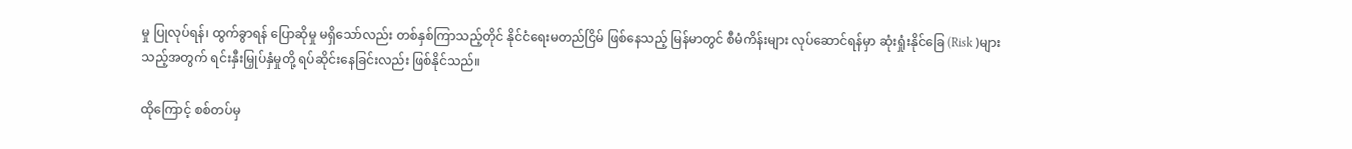မှု ပြုလုပ်ရန်၊ ထွက်ခွာရန် ပြောဆိုမှု မရှိသော်လည်း တစ်နှစ်ကြာသည့်တိုင် နိုင်ငံရေးမတည်ငြိမ် ဖြစ်နေသည့် မြန်မာတွင် စီမံကိန်းများ လုပ်ဆောင်ရန်မှာ ဆုံးရှုံးနိုင်ခြေ (Risk )များသည့်အတွက် ရင်းနှီးမြှုပ်နှံမှုတို့ ရပ်ဆိုင်းနေခြင်းလည်း ဖြစ်နိုင်သည်။

ထိုကြောင့် စစ်တပ်မှ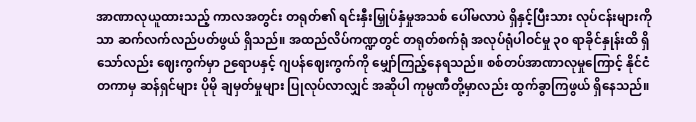အာဏာလုယူထားသည့် ကာလအတွင်း တရုတ်၏ ရင်းနှီးမြှုပ်နှံမှုအသစ် ပေါ်မလာပဲ ရှိနှင့်ပြီးသား လုပ်ငန်းများကိုသာ ဆက်လက်လည်ပတ်ဖွယ် ရှိသည်။ အထည်လိပ်ကဏ္ဍတွင် တရုတ်စက်ရုံ အလုပ်ရုံပါဝင်မှု ၃၀ ရာခိုင်နှုန်းထိ ရှိသော်လည်း ဈေးကွက်မှာ ဉရောပနှင့် ဂျပန်ဈေးကွက်ကို မျှော်ကြည့်နေရသည်။ စစ်တပ်အာဏာလုမှုကြောင့် နိုင်ငံတကာမှ ဆန်ရှင်များ ပိုမို ချမှတ်မှုများ ပြုလုပ်လာလျှင် အဆိုပါ ကုမ္ပဏီတို့မှာလည်း ထွက်ခွာကြဖွယ် ရှိနေသည်။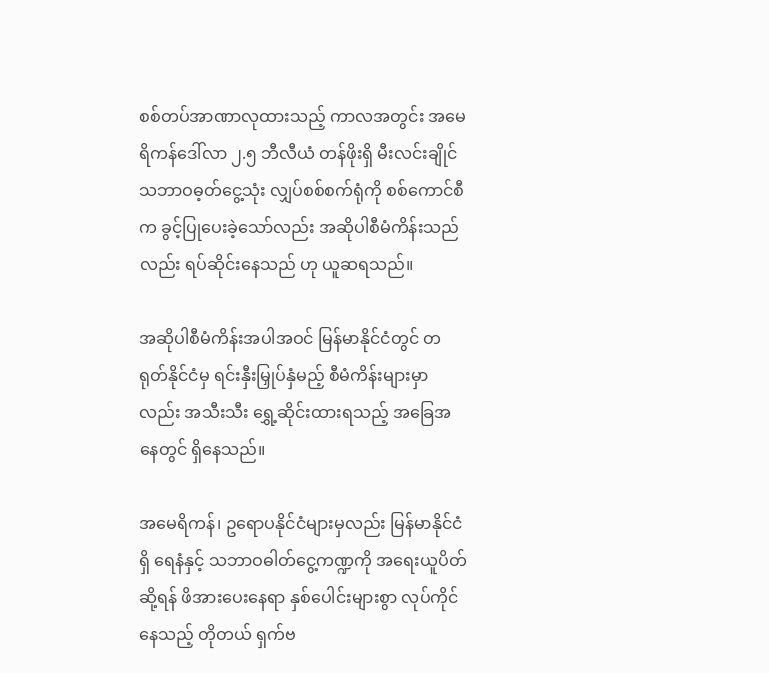စစ်တပ်အာဏာလုထားသည့် ကာလအတွင်း အမေရိကန်ဒေါ်လာ ၂.၅ ဘီလီယံ တန်ဖိုးရှိ မီးလင်းချိုင် သဘာဝဓ့တ်ငွေ့သုံး လျှပ်စစ်စက်ရုံကို စစ်ကောင်စီက ခွင့်ပြုပေးခဲ့သော်လည်း အဆိုပါစီမံကိန်းသည်လည်း ရပ်ဆိုင်းနေသည် ဟု ယူဆရသည်။

အဆိုပါစီမံကိန်းအပါအဝင် မြန်မာနိုင်ငံတွင် တရုတ်နိုင်ငံမှ ရင်းနှီးမြှုပ်နှံမည့် စီမံကိန်းများမှာလည်း အသီးသီး ရွှေ့ဆိုင်းထားရသည့် အခြေအနေတွင် ရှိနေသည်။

အမေရိကန်၊ ဥရောပနိုင်ငံများမှလည်း မြန်မာနိုင်ငံရှိ ရေနံနှင့် သဘာဝဓါတ်ငွေ့ကဏ္ဍကို အရေးယူပိတ်ဆို့ရန် ဖိအားပေးနေရာ နှစ်ပေါင်းများစွာ လုပ်ကိုင်နေသည့် တိုတယ် ရှက်ဗ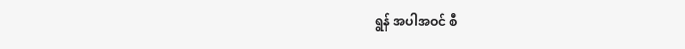ရွန် အပါအဝင် စီ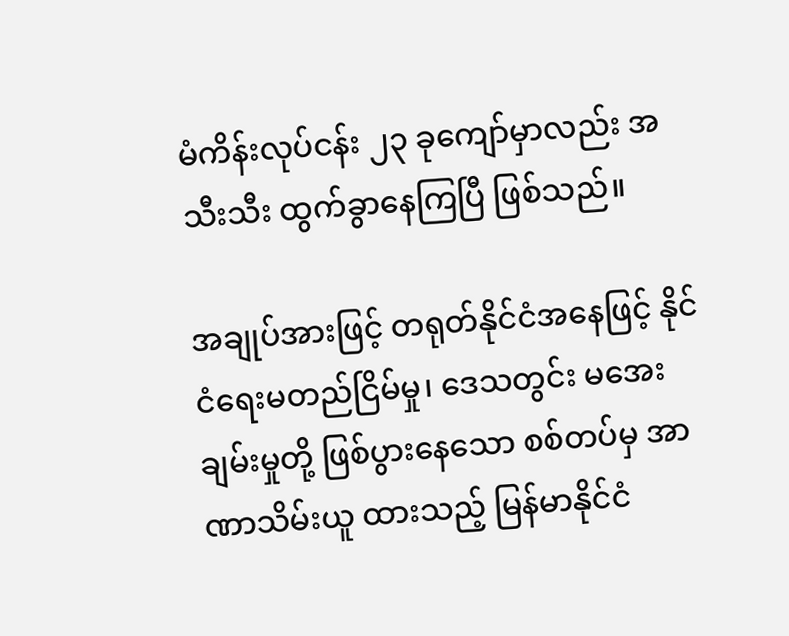မံကိန်းလုပ်ငန်း ၂၃ ခုကျော်မှာလည်း အသီးသီး ထွက်ခွာနေကြပြီ ဖြစ်သည်။

အချုပ်အားဖြင့် တရုတ်နိုင်ငံအနေဖြင့် နိုင်ငံရေးမတည်ငြိမ်မှု၊ ဒေသတွင်း မအေးချမ်းမှုတို့ ဖြစ်ပွားနေသော စစ်တပ်မှ အာဏာသိမ်းယူ ထားသည့် မြန်မာနိုင်ငံ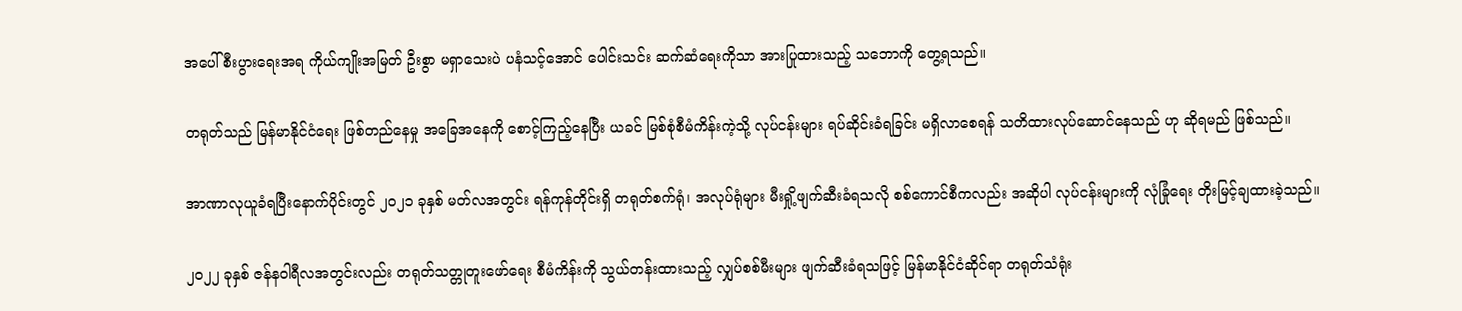အပေါ် စီးပွားရေးအရ ကိုယ်ကျိုးအမြတ် ဦးစွာ မရှာသေးပဲ ပနံသင့်အောင် ပေါင်းသင်း ဆက်ဆံရေးကိုသာ အားပြုထားသည့် သဘောကို တွေ့ရသည်။

တရုတ်သည် မြန်မာနိုင်ငံရေး ဖြစ်တည်နေမှု အခြေအနေကို စောင့်ကြည့်နေပြီး ယခင် မြစ်စုံစီမံကိန်းကဲ့သို့ လုပ်ငန်းများ ရပ်ဆိုင်းခံရခြင်း မရှိလာစေရန် သတိထားလုပ်ဆောင်နေသည် ဟု ဆိုရမည် ဖြစ်သည်။

အာဏာလုယူခံရပြီးနောက်ပိုင်းတွင် ၂၀၂၁ ခုနှစ် မတ်လအတွင်း ရန်ကုန်တိုင်းရှိ တရုတ်စက်ရုံ၊ အလုပ်ရုံများ မီးရှို့ဖျက်ဆီးခံရသလို စစ်ကောင်စီကလည်း အဆိုပါ လုပ်ငန်းများကို လုံခြုံရေး တိုးမြင့်ချထားခဲ့သည်။

၂၀၂၂ ခုနှစ် ဇန်နဝါရီလအတွင်းလည်း တရုတ်သတ္တုတူးဖော်ရေး စီမံကိန်းကို သွယ်တန်းထားသည့် လျှပ်စစ်မီးများ ဖျက်ဆီးခံရသဖြင့် မြန်မာနိုင်ငံဆိုင်ရာ တရုတ်သံရုံး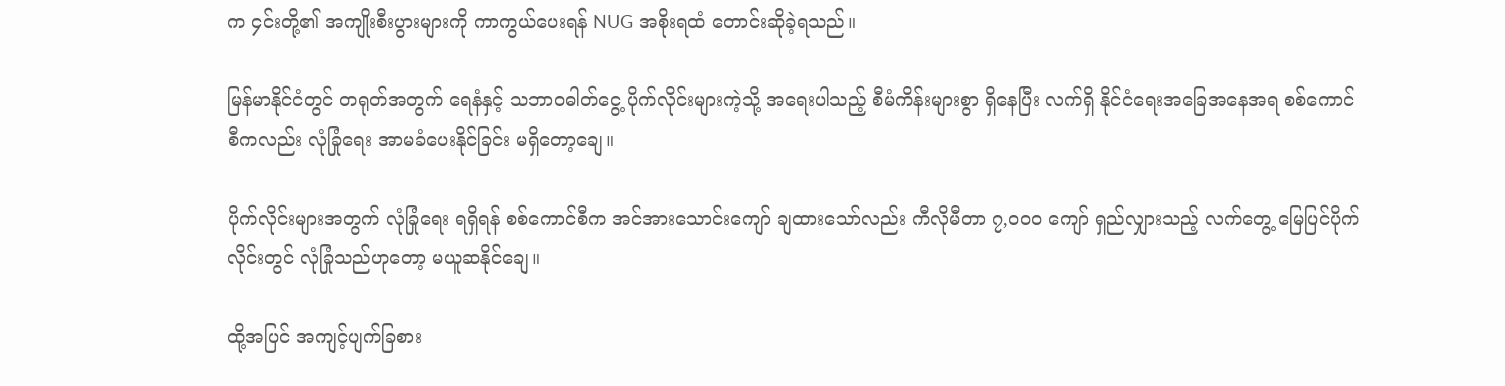က ၄င်းတို့၏ အကျိုးစီးပွားများကို ကာကွယ်ပေးရန် NUG အစိုးရထံ တောင်းဆိုခဲ့ရသည်။

မြန်မာနိုင်ငံတွင် တရုတ်အတွက် ရေနံနှင့် သဘာဝဓါတ်ငွေ့ ပိုက်လိုင်းများကဲ့သို့ အရေးပါသည့် စီမံကိန်းများစွာ ရှိနေပြီး လက်ရှိ နိုင်ငံရေးအခြေအနေအရ စစ်ကောင်စီကလည်း လုံခြုံရေး အာမ‌ခံပေးနိုင်ခြင်း မရှိတော့ချေ။

ပိုက်လိုင်းများအတွက် လုံခြုံရေး ရရှိရန် စစ်ကောင်စီက အင်အားသောင်းကျော် ချထားသော်လည်း ကီလိုမီတာ ၇,၀၀၀ ကျော် ရှည်လျှားသည့် လက်တွေ့ မြေပြင်ပိုက်လိုင်းတွင် လုံခြုံသည်ဟုတော့ မယူဆနိုင်ချေ။

ထို့အပြင် အကျင့်ပျက်ခြစား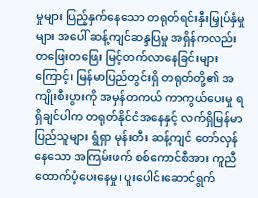မှုများ ပြည့်နှက်နေသော တရုတ်ရင်းနှီးမြှုပ်နှံမှုများ အပေါ် ဆန့်ကျင်ဆန္ဒပြမှု အရှိန်ကလည်း တဖြေးတဖြေး မြင့်တက်လာနေခြင်းများကြောင့်၊ မြန်မာပြည်တွင်းရှိ တရုတ်တို့၏ အကျိုးစီးပွားကို အမှန်တကယ် ကာကွယ်ပေးမှု ရရှိချင်ပါက တရုတ်နိုင်ငံအနေနှင့် လက်ရှိမြန်မာပြည်သူများ ရွံရှာ မုန်းတီး ဆန့်ကျင် တော်လှန်နေသော အကြမ်းဖက် စစ်ကောင်စီအား ကူညီထောက်ပံ့ပေးနေမှု၊ ပူးပေါင်းဆောင်ရွက်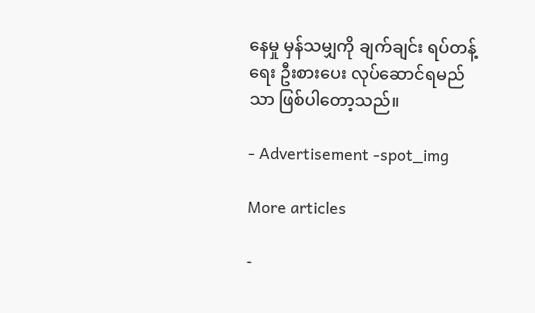နေမှု မှန်သမျှကို ချက်ချင်း ရပ်တန့်ရေး ဦးစားပေး လုပ်ဆောင်ရမည်သာ ဖြစ်ပါတော့သည်။

- Advertisement -spot_img

More articles

-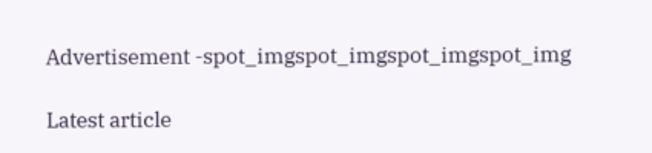Advertisement -spot_imgspot_imgspot_imgspot_img

Latest article